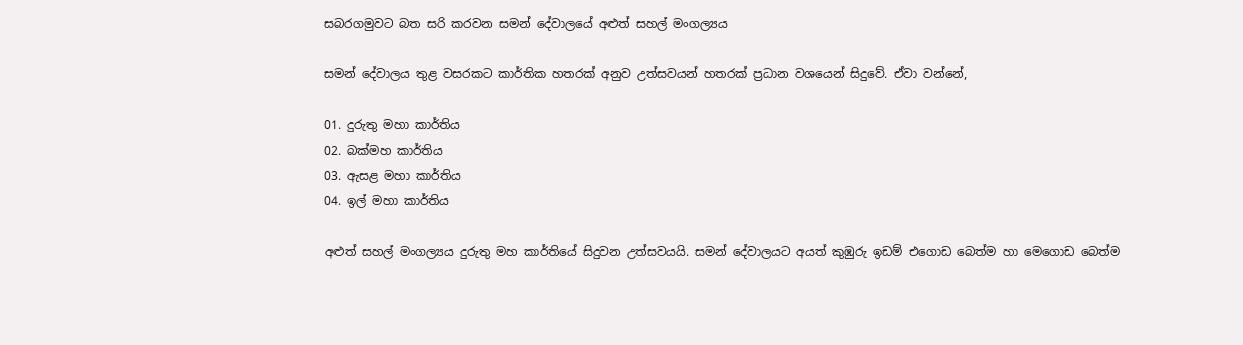සබරගමුවට බත සරි කරවන සමන් දේවාලයේ අළුත් සහල් මංගල්‍යය

සමන් දේවාලය තුළ වසරකට කාර්තික හතරක් අනුව උත්සවයන් හතරක් ප්‍රධාන වශයෙන් සිදුවේ. ඒවා වන්නේ,

01. දුරුතු මහා කාර්තිය
02. බක්මහ කාර්තිය
03. ඇසළ මහා කාර්තිය
04. ඉල් මහා කාර්තිය

අළුත් සහල් මංගල්‍යය දුරුතු මහ කාර්තියේ සිදුවන උත්සවයයි. සමන් දේවාලයට අයත් කුඹුරු ඉඩම් එගොඩ බෙත්ම හා මෙගොඩ බෙත්ම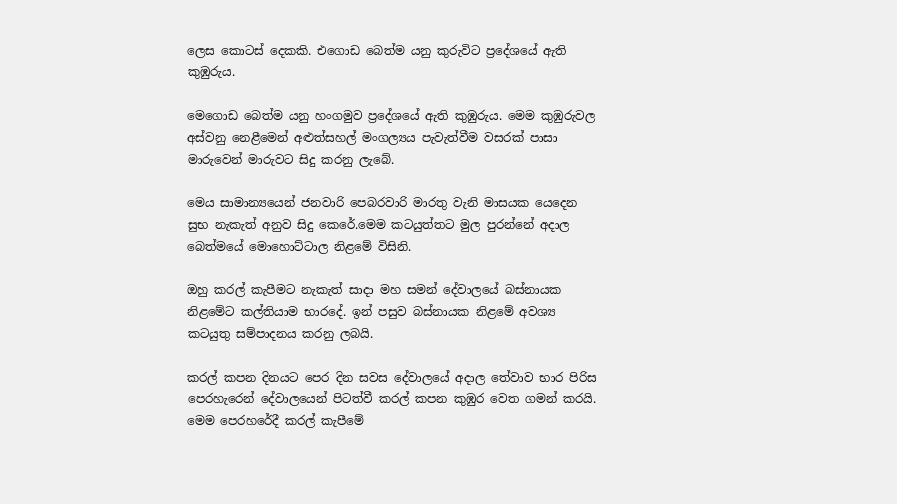ලෙස කොටස් දෙකකි. එගොඩ බෙත්ම යනු කුරුවිට ප්‍රදේශයේ ඇති කුඹුරුය.

මෙගොඩ බෙත්ම යනු හංගමුව ප්‍රදේශයේ ඇති කුඹුරුය. මෙම කුඹුරුවල අස්වනු නෙළීමෙන් අළුත්සහල් මංගල්‍යය පැවැත්වීම වසරක් පාසා මාරුවෙන් මාරුවට සිදු කරනු ලැබේ.

මෙය සාමාන්‍යයෙන් ජනවාරි පෙබරවාරි මාරතු වැනි මාසයක යෙදෙන සුභ නැකැත් අනුව සිදු කෙරේ.මෙම කටයුත්තට මුල පුරන්නේ අදාල බෙත්මයේ මොහොට්ටාල නිළමේ විසිනි.

ඔහු කරල් කැපීමට නැකැත් සාදා මහ සමන් දේවාලයේ බස්නායක නිළමේට කල්තියාම භාරදේ. ඉන් පසුව බස්නායක නිළමේ අවශ්‍ය කටයුතු සම්පාදනය කරනු ලබයි.

කරල් කපන දිනයට පෙර දින සවස දේවාලයේ අදාල තේවාව භාර පිරිස පෙරහැරෙන් දේවාලයෙන් පිටත්වී කරල් කපන කුඹුර වෙත ගමන් කරයි. මෙම පෙරහරේදී කරල් කැපීමේ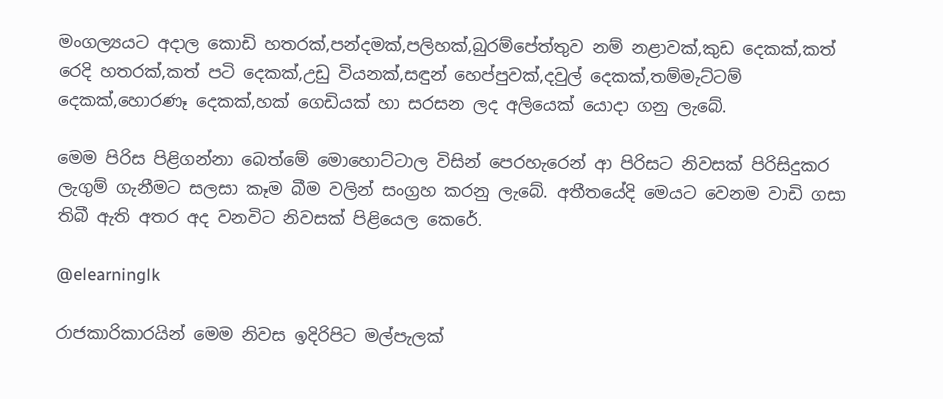මංගල්‍යයට අදාල කොඩි හතරක්,පන්දමක්,පලිහක්,බුරම්පේත්තුව නම් නළාවක්,කුඩ දෙකක්,කත් රෙදි හතරක්,කත් පටි දෙකක්,උඩු වියනක්,සඳුන් හෙප්පුවක්,දවුල් දෙකක්,තම්මැට්ටම් දෙකක්,හොරණෑ දෙකක්,හක් ගෙඩියක් හා සරසන ලද අලියෙක් යොදා ගනු ලැබේ.

මෙම පිරිස පිළිගන්නා බෙත්මේ මොහොට්ටාල විසින් පෙරහැරෙන් ආ පිරිසට නිවසක් පිරිසිදුකර ලැගුම් ගැනීමට සලසා කෑම බීම වලින් සංග්‍රහ කරනු ලැබේ. අතීතයේදි මෙයට වෙනම වාඩි ගසා තිබී ඇති අතර අද වනවිට නිවසක් පිළියෙල කෙරේ.

@elearninglk

රාජකාරිකාරයින් මෙම නිවස ඉදිරිපිට මල්පැලක්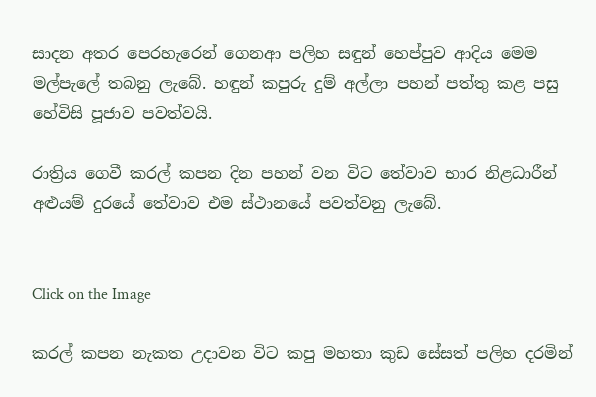සාදන අතර පෙරහැරෙන් ගෙනආ පලිහ සඳුන් හෙප්පුව ආදිය මෙම මල්පැලේ තබනු ලැබේ. හඳුන් කපුරු දුම් අල්ලා පහන් පත්තු කළ පසු හේවිසි පූජාව පවත්වයි.

රාත්‍රිය ගෙවී කරල් කපන දින පහන් වන විට තේවාව භාර නිළධාරීන් අළුයම් දුරයේ තේවාව එම ස්ථානයේ පවත්වනු ලැබේ.


Click on the Image

කරල් කපන නැකත උදාවන විට කපු මහතා කුඩ සේසත් පලිහ දරමින්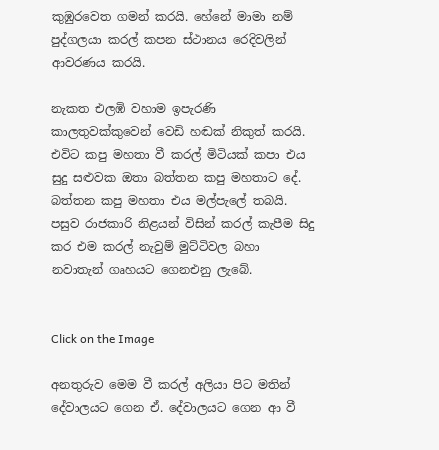කුඹුරවෙත ගමන් කරයි. හේනේ මාමා නම් පුද්ගලයා කරල් කපන ස්ථානය රෙදිවලින් ආවරණය කරයි.

නැකත එලඹි වහාම ඉපැරණි කාලතුවක්කුවෙන් වෙඩි හඬක් නිකුත් කරයි. එවිට කපු මහතා වී කරල් මිටියක් කපා එය සුදු සළුවක ඔතා බත්තන කපු මහතාට දේ. බත්තන කපු මහතා එය මල්පැලේ තබයි. පසුව රාජකාරි නිළයන් විසින් කරල් කැපීම සිදු කර එම කරල් නැවුම් මුට්ටිවල බහා නවාතැන් ගෘහයට ගෙනඑනු ලැබේ.


Click on the Image

අනතුරුව මෙම වී කරල් අලියා පිට මතින් දේවාලයට ගෙන ඒ. දේවාලයට ගෙන ආ වී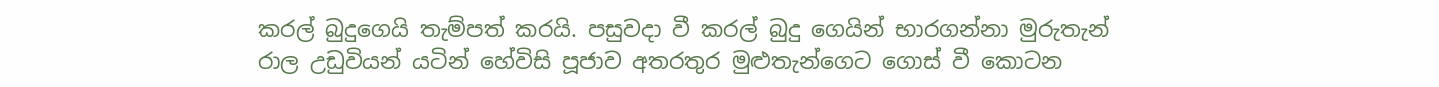කරල් බුදුගෙයි තැම්පත් කරයි. පසුවදා වී කරල් බුදු ගෙයින් භාරගන්නා මුරුතැන් රාල උඩුවියන් යටින් හේවිසි පූජාව අතරතුර මුළුතැන්ගෙට ගොස් වී කොටන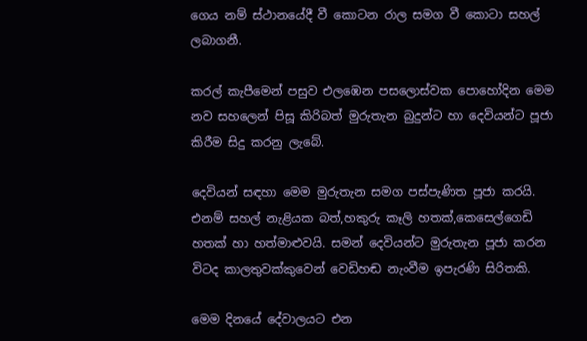ගෙය නම් ස්ථානයේදී වී කොටන රාල සමග වී කොටා සහල් ලබාගනී.

කරල් කැපීමෙන් පසුව එලඹෙන පසලොස්වක පොහෝදින මෙම නව සහලෙන් පිසූ කිරිබත් මුරුතැන බුදුන්ට හා දෙවියන්ට පූජා කිරීම සිදු කරනු ලැබේ.

දෙවියන් සඳහා මෙම මුරුතැන සමග පස්පැණිත පූජා කරයි. එනම් සහල් නැළියක බත්,හකුරු කෑලි හතක්,කෙසෙල්ගෙඩි හතක් හා හත්මාළුවයි. සමන් දෙවියන්ට මුරුතැන පූජා කරන විටද කාලතුවක්කුවෙන් වෙඩිහඬ නැංවීම ඉපැරණි සිරිතකි.

මෙම දිනයේ දේවාලයට එන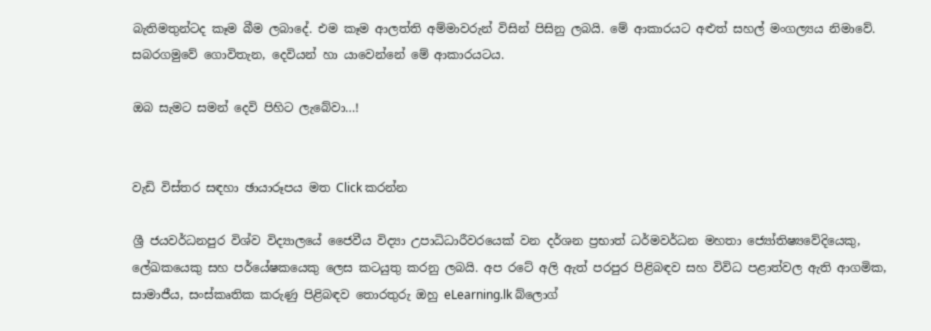බැතිමතුන්ටද කෑම බීම ලබාදේ. එම කෑම ආලත්ති අම්මාවරුන් විසින් පිසිනු ලබයි. මේ ආකාරයට අළුත් සහල් මංගල්‍යය නිමාවේ. සබරගමුවේ ගොවිතැන, දෙවියන් හා යාවෙන්නේ මේ ආකාරයටය.

ඔබ සැමට සමන් දෙවි පිහිට ලැබේවා…!


වැඩි විස්තර සඳහා ඡායාරූපය මත Click කරන්න

ශ්‍රී ජයවර්ධනපුර විශ්ව විද්‍යාලයේ ජෛවීය විද්‍යා උපාධිධාරීවරයෙක් වන දර්ශන ප්‍රභාත් ධර්මවර්ධන මහතා ජ්‍යෝතිෂ්‍යවේදියෙකු, ලේඛකයෙකු සහ පර්යේෂකයෙකු ලෙස කටයුතු කරනු ලබයි. අප රටේ අලි ඇත් පරපුර පිළිබඳව සහ විවිධ පළාත්වල ඇති ආගමික, සාමාජීය, සංස්කෘතික කරුණු පිළිබඳව තොරතුරු ඔහු eLearning.lk බ්ලොග්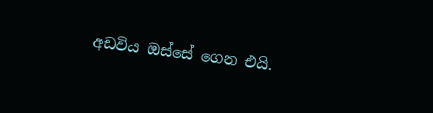අඩවිය ඔස්සේ ගෙන එයි.